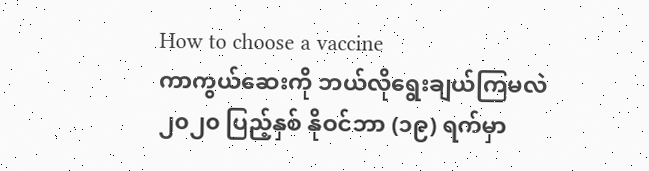How to choose a vaccine
ကာကွယ်ဆေးကို ဘယ်လိုရွေးချယ်ကြမလဲ
၂၀၂၀ ပြည့်နှစ် နိုဝင်ဘာ (၁၉) ရက်မှာ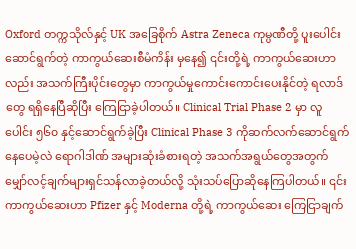Oxford တက္ကသိုလ်နှင့် UK အခြေစိုက် Astra Zeneca ကုမ္ပဏီတို့ ပူးပေါင်းဆောင်ရွက်တဲ့ ကာကွယ်ဆေးစီမံကိန်း မှနေ၍ ၎င်းတို့ရဲ့ ကာကွယ်ဆေးဟာလည်း အသက်ကြီးပိုင်းတွေမှာ ကာကွယ်မှုကောင်းကောင်းပေးနိုင်တဲ့ ရလာဒ်တွေ ရရှိနေပြီဆိုပြီး ကြေငြာခဲ့ပါတယ်။ Clinical Trial Phase 2 မှာ လူပေါင်း ၅၆၀ နှင့်ဆောင်ရွက်ခဲ့ပြီး Clinical Phase 3 ကိုဆက်လက်ဆောင်ရွက်နေပေမဲ့လဲ ရောဂါဒါဏ် အများဆုံးခံစားရတဲ့ အသက်အရွယ်တွေအတွက် မျှော်လင့်ချက်များရှင်သန်လာခဲ့တယ်လို့ သုံးသပ်ပြောဆိုနေကြပါတယ်။ ၎င်းကာကွယ်ဆေးဟာ Pfizer နှင့် Moderna တို့ရဲ့ ကာကွယ်ဆေး ကြေငြာချက်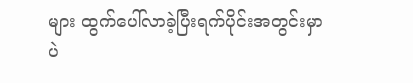များ ထွက်ပေါ်လာခဲ့ပြီးရက်ပိုင်းအတွင်းမှာပဲ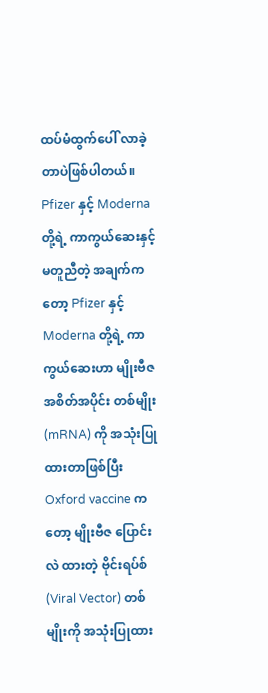ထပ်မံထွက်ပေါ် လာခဲ့ တာပဲဖြစ်ပါတယ်။ Pfizer နှင့် Moderna တို့ရဲ့ ကာကွယ်ဆေးနှင့် မတူညီတဲ့ အချက်ကတော့ Pfizer နှင့် Moderna တို့ရဲ့ ကာကွယ်ဆေးဟာ မျိုးဗီဇ အစိတ်အပိုင်း တစ်မျိုး(mRNA) ကို အသုံးပြုထားတာဖြစ်ပြီး Oxford vaccine ကတော့ မျိုးဗီဇ ပြောင်းလဲ ထားတဲ့ ဗိုင်းရပ်စ် (Viral Vector) တစ်မျိုးကို အသုံးပြုထား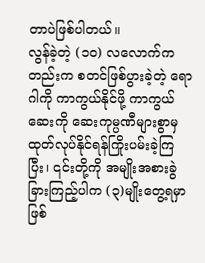တာပဲဖြစ်ပါတယ်။
လွန်ခဲ့တဲ့ (၁၀) လလောက်ကတည်းက စတင်ဖြစ်ပွားခဲ့တဲ့ ရောဂါကို ကာကွယ်နိုင်ဖို့ ကာကွယ်ဆေးကို ဆေးကုမ္ပဏီများစွာမှ ထုတ်လုပ်နိုင်ရန်ကြိုးပမ်းခဲ့ကြပြီး၊ ၎င်းတို့ကို အမျိုးအစားခွဲခြားကြည့်ပါက (၃)မျိုးတွေ့ရမှာဖြစ်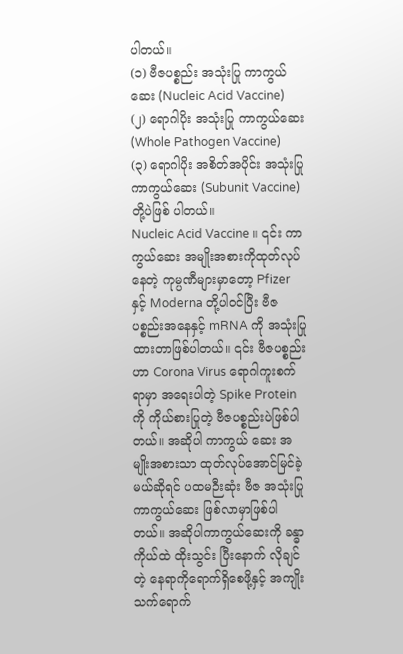ပါတယ်။
(၁) ဗီဇပစ္စည်း အသုံးပြု ကာကွယ်ဆေး (Nucleic Acid Vaccine)
(၂) ရောဂါပိုး အသုံးပြု ကာကွယ်ဆေး (Whole Pathogen Vaccine)
(၃) ရောဂါပိုး အစိတ်အပိုင်း အသုံးပြု ကာကွယ်ဆေး (Subunit Vaccine)
တို့ပဲဖြစ် ပါတယ်။
Nucleic Acid Vaccine ။ ၎င်း ကာကွယ်ဆေး အမျိုးအစားကိုထုတ်လုပ်နေတဲ့ ကုမ္ပဏီများမှာတော့ Pfizer နှင့် Moderna တို့ပါဝင်ပြီး ဗီဇပစ္စည်းအနေနှင့် mRNA ကို အသုံးပြုထားတာဖြစ်ပါတယ်။ ၎င်း ဗီဇပစ္စည်းဟာ Corona Virus ရောဂါကူးစက်ရာမှာ အရေးပါတဲ့ Spike Protein ကို ကိုယ်စားပြုတဲ့ ဗီဇပစ္စည်းပဲဖြစ်ပါတယ်။ အဆိုပါ ကာကွယ် ဆေး အမျိုးအစားသာ ထုတ်လုပ်အောင်မြင်ခဲ့ မယ်ဆိုရင် ပထမဉီးဆုံး ဗီဇ အသုံးပြု ကာကွယ်ဆေး ဖြစ်လာမှာဖြစ်ပါတယ်။ အဆိုပါကာကွယ်ဆေးကို ခန္ဓာကိုယ်ထဲ ထိုးသွင်း ပြီးနောက် လိုချင်တဲ့ နေရာကိုရောက်ရှိစေဖို့နှင့် အကျိုးသက်ရောက်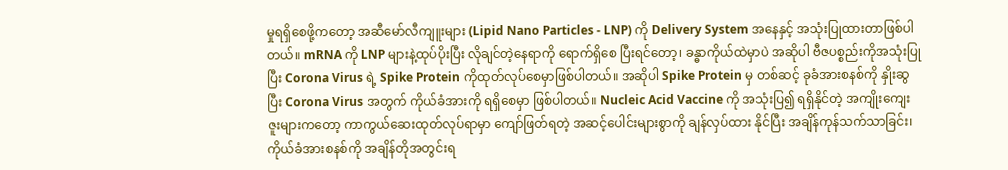မှုရရှိစေဖို့ကတော့ အဆီမော်လီကျူးများ (Lipid Nano Particles - LNP) ကို Delivery System အနေနှင့် အသုံးပြုထားတာဖြစ်ပါတယ်။ mRNA ကို LNP များနဲ့ထုပ်ပိုးပြီး လိုချင်တဲ့နေရာကို ရောက်ရှိစေ ပြီးရင်တော့၊ ခန္ဓာကိုယ်ထဲမှာပဲ အဆိုပါ ဗီဇပစ္စည်းကိုအသုံးပြုပြီး Corona Virus ရဲ့ Spike Protein ကိုထုတ်လုပ်စေမှာဖြစ်ပါတယ်။ အဆိုပါ Spike Protein မှ တစ်ဆင့် ခုခံအားစနစ်ကို နှိုးဆွပြီး Corona Virus အတွက် ကိုယ်ခံအားကို ရရှိစေမှာ ဖြစ်ပါတယ်။ Nucleic Acid Vaccine ကို အသုံးပြ၍ ရရှိနိုင်တဲ့ အကျိုးကျေးဇူးများကတော့ ကာကွယ်ဆေးထုတ်လုပ်ရာမှာ ကျော်ဖြတ်ရတဲ့ အဆင့်ပေါင်းများစွာကို ချန်လှပ်ထား နိုင်ပြီး အချိန်ကုန်သက်သာခြင်း၊ ကိုယ်ခံအားစနစ်ကို အချိန်တိုအတွင်းရ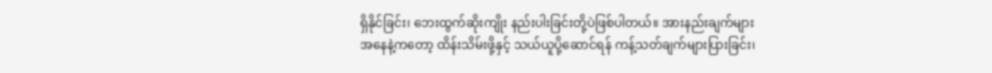ရှိနိုင်ခြင်း၊ ဘေးထွက်ဆိုးကျိုး နည်းပါးခြင်းတို့ပဲဖြစ်ပါတယ်။ အားနည်းချက်များအနေနဲ့ကတော့ ထိန်းသိမ်းဖို့နှင့် သယ်ယူပို့ဆောင်ရန် ကန့်သတ်ချက်များပြားခြင်း၊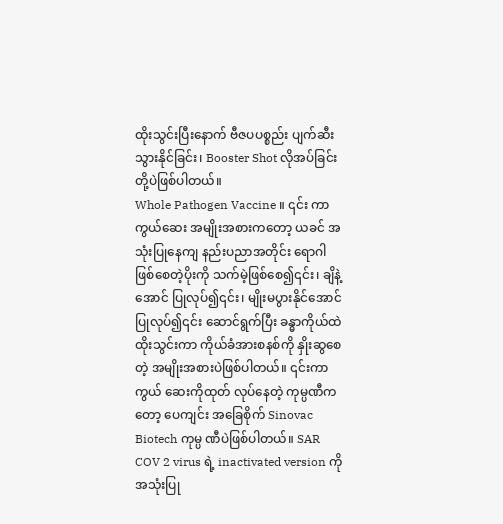ထိုးသွင်းပြီးနောက် ဗီဇပပစ္စည်း ပျက်ဆီးသွားနိုင်ခြင်း၊ Booster Shot လိုအပ်ခြင်းတို့ပဲဖြစ်ပါတယ်။
Whole Pathogen Vaccine ။ ၎င်း ကာကွယ်ဆေး အမျိုးအစားကတော့ ယခင် အသုံးပြုနေကျ နည်းပညာအတိုင်း ရောဂါဖြစ်စေတဲ့ပိုးကို သက်မဲ့ဖြစ်စေ၍၎င်း၊ ချိနဲ့အောင် ပြုလုပ်၍၎င်း၊ မျိုးမပွားနိုင်အောင်ပြုလုပ်၍၎င်း ဆောင်ရွက်ပြီး ခန္ဓာကိုယ်ထဲ ထိုးသွင်းကာ ကိုယ်ခံအားစနစ်ကို နှိုးဆွစေတဲ့ အမျိုးအစားပဲဖြစ်ပါတယ်။ ၎င်းကာကွယ် ဆေးကိုထုတ် လုပ်နေတဲ့ ကုမ္ပဏီကတော့ ပေကျင်း အခြေစိုက် Sinovac Biotech ကုမ္ပ ဏီပဲဖြစ်ပါတယ်။ SAR COV 2 virus ရဲ့ inactivated version ကို အသုံးပြု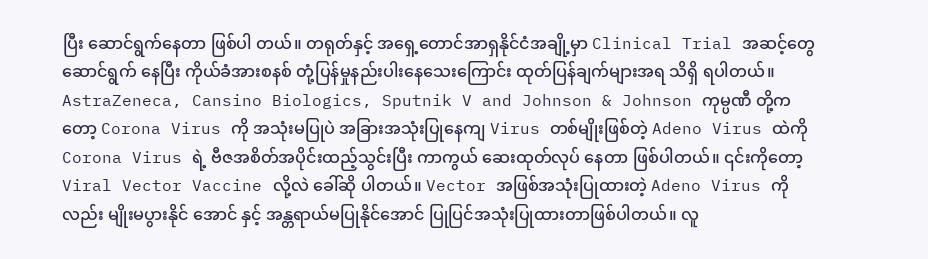ပြီး ဆောင်ရွက်နေတာ ဖြစ်ပါ တယ်။ တရုတ်နှင့် အရှေ့တောင်အာရှနိုင်ငံအချို့မှာ Clinical Trial အဆင့်တွေဆောင်ရွက် နေပြီး ကိုယ်ခံအားစနစ် တုံ့ပြန်မှုနည်းပါးနေသေးကြောင်း ထုတ်ပြန်ချက်များအရ သိရှိ ရပါတယ်။ AstraZeneca, Cansino Biologics, Sputnik V and Johnson & Johnson ကုမ္ပဏီ တို့ကတော့ Corona Virus ကို အသုံးမပြုပဲ အခြားအသုံးပြုနေကျ Virus တစ်မျိုးဖြစ်တဲ့ Adeno Virus ထဲကို Corona Virus ရဲ့ ဗီဇအစိတ်အပိုင်းထည့်သွင်းပြီး ကာကွယ် ဆေးထုတ်လုပ် နေတာ ဖြစ်ပါတယ်။ ၎င်းကိုတော့ Viral Vector Vaccine လို့လဲ ခေါ်ဆို ပါတယ်။ Vector အဖြစ်အသုံးပြုထားတဲ့ Adeno Virus ကိုလည်း မျိုးမပွားနိုင် အောင် နှင့် အန္တရာယ်မပြုနိုင်အောင် ပြုပြင်အသုံးပြုထားတာဖြစ်ပါတယ်။ လူ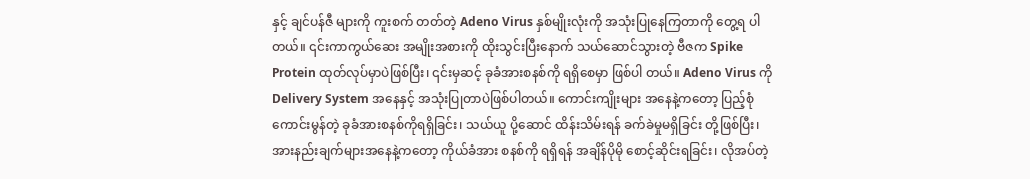နှင့် ချင်ပန်ဇီ များကို ကူးစက် တတ်တဲ့ Adeno Virus နှစ်မျိုးလုံးကို အသုံးပြုနေကြတာကို တွေ့ရ ပါတယ်။ ၎င်းကာကွယ်ဆေး အမျိုးအစားကို ထိုးသွင်းပြီးနောက် သယ်ဆောင်သွားတဲ့ ဗီဇက Spike Protein ထုတ်လုပ်မှာပဲဖြစ်ပြီး၊ ၎င်းမှဆင့် ခုခံအားစနစ်ကို ရရှိစေမှာ ဖြစ်ပါ တယ်။ Adeno Virus ကို Delivery System အနေနှင့် အသုံးပြုတာပဲဖြစ်ပါတယ်။ ကောင်းကျိုးများ အနေနဲ့ကတော့ ပြည့်စုံကောင်းမွန်တဲ့ ခုခံအားစနစ်ကိုရရှိခြင်း၊ သယ်ယူ ပို့ဆောင် ထိန်းသိမ်းရန် ခက်ခဲမှုမရှိခြင်း တို့ဖြစ်ပြီး၊ အားနည်းချက်များအနေနဲ့ကတော့ ကိုယ်ခံအား စနစ်ကို ရရှိရန် အချိန်ပိုမို စောင့်ဆိုင်းရခြင်း၊ လိုအပ်တဲ့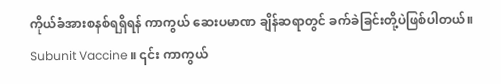ကိုယ်ခံအားစနစ်ရရှိရန် ကာကွယ် ဆေးပမာဏ ချိန်ဆရာတွင် ခက်ခဲခြင်းတို့ပဲဖြစ်ပါတယ်။
Subunit Vaccine ။ ၎င်း ကာကွယ်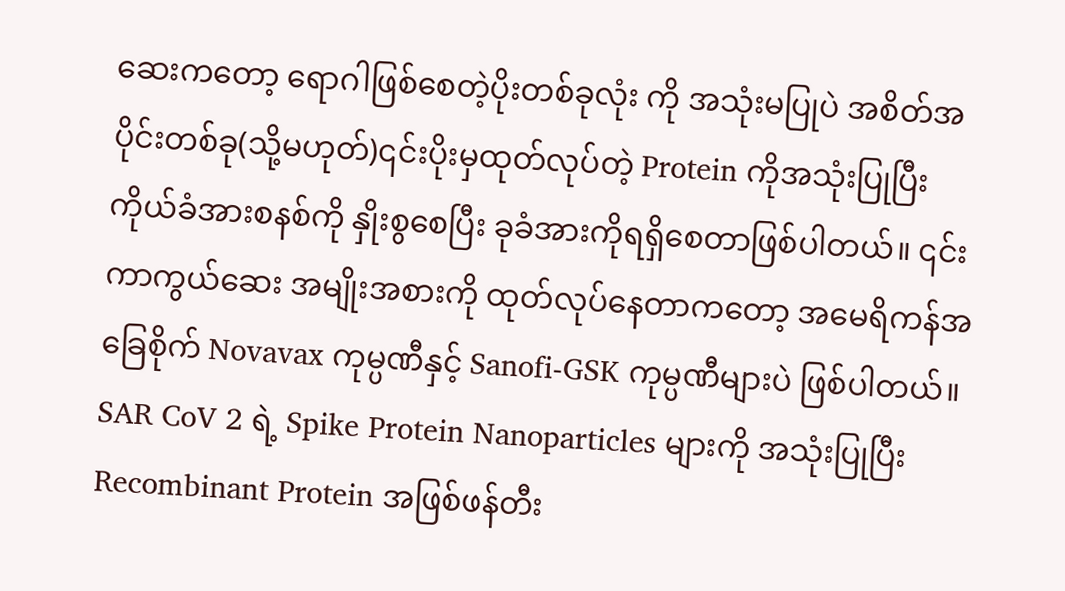ဆေးကတော့ ရောဂါဖြစ်စေတဲ့ပိုးတစ်ခုလုံး ကို အသုံးမပြုပဲ အစိတ်အပိုင်းတစ်ခု(သို့မဟုတ်)၎င်းပိုးမှထုတ်လုပ်တဲ့ Protein ကိုအသုံးပြုပြီး ကိုယ်ခံအားစနစ်ကို နှိုးစွစေပြီး ခုခံအားကိုရရှိစေတာဖြစ်ပါတယ်။ ၎င်း ကာကွယ်ဆေး အမျိုးအစားကို ထုတ်လုပ်နေတာကတော့ အမေရိကန်အခြေစိုက် Novavax ကုမ္ပဏီနှင့် Sanofi-GSK ကုမ္ပဏီများပဲ ဖြစ်ပါတယ်။ SAR CoV 2 ရဲ့ Spike Protein Nanoparticles များကို အသုံးပြုပြီး Recombinant Protein အဖြစ်ဖန်တီး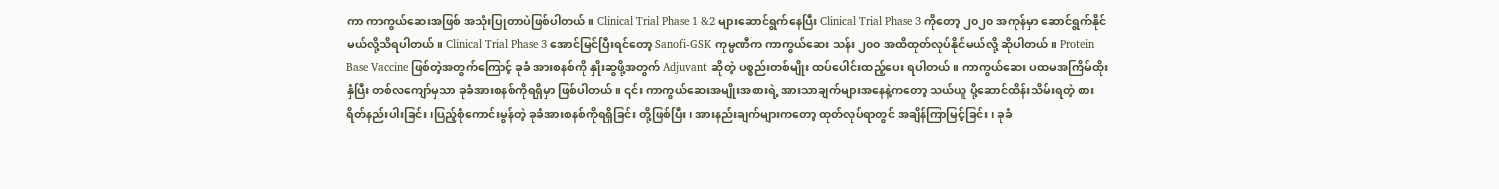ကာ ကာကွယ်ဆေးအဖြစ် အသုံးပြုတာပဲဖြစ်ပါတယ်။ Clinical Trial Phase 1 &2 များဆောင်ရွက်နေပြီး Clinical Trial Phase 3 ကိုတော့ ၂၀၂၀ အကုန်မှာ ဆောင်ရွက်နိုင်မယ်လို့သိရပါတယ်။ Clinical Trial Phase 3 အောင်မြင်ပြီးရင်တော့ Sanofi-GSK ကုမ္ပဏီက ကာကွယ်ဆေး သန်း ၂၀၀ အထိထုတ်လုပ်နိုင်မယ်လို့ ဆိုပါတယ်။ Protein Base Vaccine ဖြစ်တဲ့အတွက်ကြောင့် ခုခံ အားစနစ်ကို နှိုးဆွဖို့အတွက် Adjuvant ဆိုတဲ့ ပစ္စည်းတစ်မျိုး ထပ်ပေါင်းထည့်ပေး ရပါတယ်။ ကာကွယ်ဆေး ပထမအကြိမ်ထိုးနှံပြီး တစ်လကျော်မှသာ ခုခံအားစနစ်ကိုရရှိမှာ ဖြစ်ပါတယ်။ ၎င်း ကာကွယ်ဆေးအမျိုးအစားရဲ့ အားသာချက်များအနေနဲ့ကတော့ သယ်ယူ ပို့ဆောင်ထိန်းသိမ်းရတဲ့ စားရိတ်နည်းပါးခြင်း၊ပြည့်စုံကောင်းမွန်တဲ့ ခုခံအားစနစ်ကိုရရှိခြင်း တို့ဖြစ်ပြီး၊ အားနည်းချက်များကတော့ ထုတ်လုပ်ရာတွင် အချိန်ကြာမြင့်ခြင်း၊ ခုခံ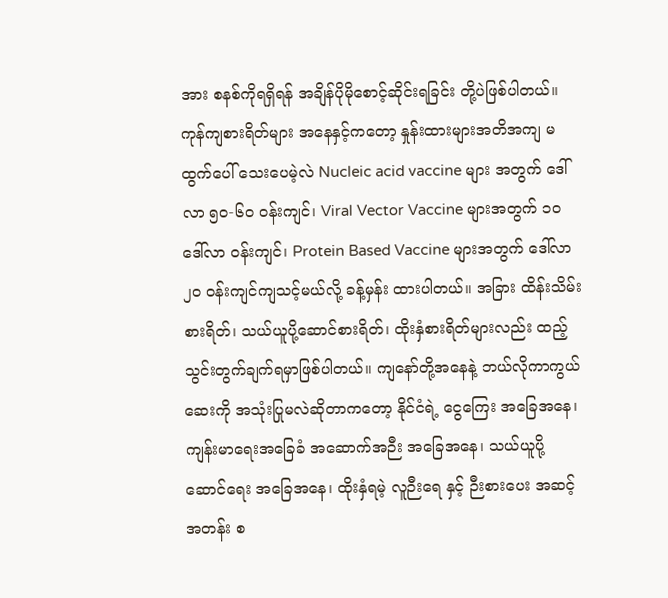အား စနစ်ကိုရရှိရန် အချိန်ပိုမိုစောင့်ဆိုင်းရခြင်း တို့ပဲဖြစ်ပါတယ်။
ကုန်ကျစားရိတ်များ အနေနှင့်ကတော့ နှုန်းထားများအတိအကျ မထွက်ပေါ် သေးပေမဲ့လဲ Nucleic acid vaccine များ အတွက် ဒေါ်လာ ၅၀-၆၀ ဝန်းကျင်၊ Viral Vector Vaccine များအတွက် ၁၀ ဒေါ်လာ ဝန်းကျင်၊ Protein Based Vaccine များအတွက် ဒေါ်လာ ၂၀ ဝန်းကျင်ကျသင့်မယ်လို့ ခန့်မှန်း ထားပါတယ်။ အခြား ထိန်းသိမ်းစားရိတ်၊ သယ်ယူပို့ဆောင်စားရိတ်၊ ထိုးနှံစားရိတ်များလည်း ထည့်သွင်းတွက်ချက်ရမှာဖြစ်ပါတယ်။ ကျနော်တို့အနေနဲ့ ဘယ်လိုကာကွယ်ဆေးကို အသုံးပြုမလဲဆိုတာကတော့ နိုင်ငံရဲ့ ငွေကြေး အခြေအနေ၊ ကျန်းမာရေးအခြေခံ အဆောက်အဉီး အခြေအနေ၊ သယ်ယူပို့ ဆောင်ရေး အခြေအနေ၊ ထိုးနှံရမဲ့ လူဉီးရေ နှင့် ဉီးစားပေး အဆင့် အတန်း စ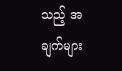သည့် အချက်များ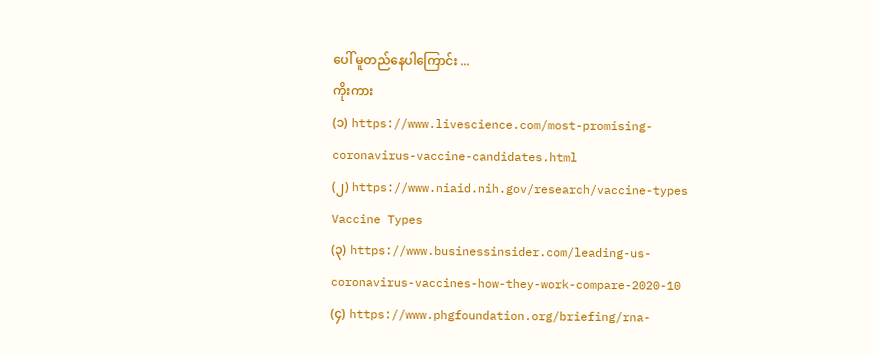ပေါ် မူတည်နေပါကြောင်း ...
ကိုးကား
(၁) https://www.livescience.com/most-promising-coronavirus-vaccine-candidates.html
(၂) https://www.niaid.nih.gov/research/vaccine-types Vaccine Types
(၃) https://www.businessinsider.com/leading-us-coronavirus-vaccines-how-they-work-compare-2020-10
(၄) https://www.phgfoundation.org/briefing/rna-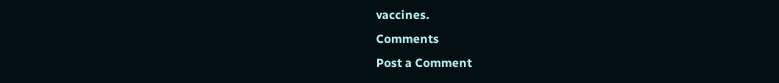vaccines.
Comments
Post a Comment